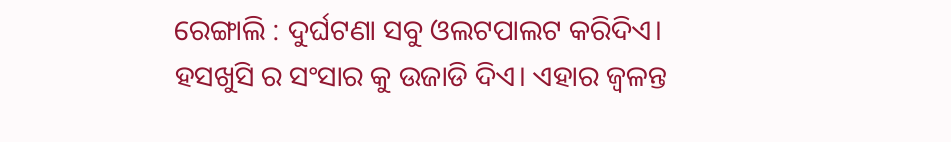ରେଙ୍ଗାଲି : ଦୁର୍ଘଟଣା ସବୁ ଓଲଟପାଲଟ କରିଦିଏ। ହସଖୁସି ର ସଂସାର କୁ ଉଜାଡି ଦିଏ। ଏହାର ଜ୍ୱଳନ୍ତ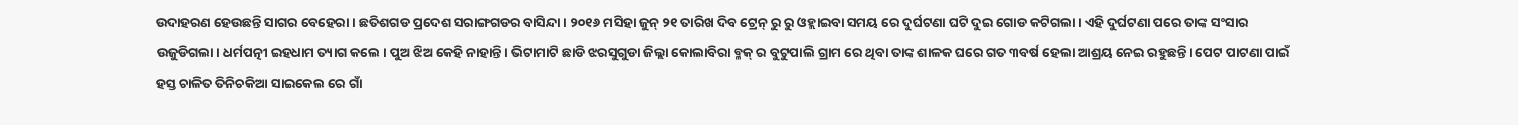ଉଦାହରଣ ହେଉଛନ୍ତି ସାଗର ବେହେରା । ଛତିଶଗଡ ପ୍ରଦେଶ ସରାଙ୍ଗଗଡର ବାସିନ୍ଦା। ୨୦୧୬ ମସିହା ଜୁନ୍ ୨୧ ତାରିଖ ଦିବ ଟ୍ରେନ୍ ରୁ ରୁ ଓହ୍ଲାଇବା ସମୟ ରେ ଦୁର୍ଘଟଣା ଘଟି ଦୁଇ ଗୋଡ କଟିଗଲା । ଏହି ଦୁର୍ଘଟଣା ପରେ ତାଙ୍କ ସଂସାର ଉଜୁଡିଗଲା। ଧର୍ମପତ୍ନୀ ଇହଧାମ ତ୍ୟାଗ କଲେ । ପୁଅ ଝିଅ କେହି ନାହାନ୍ତି। ଭିଟାମାଟି ଛାଡି ଝରସୁଗୁଡା ଜିଲ୍ଲା କୋଲାବିରା ବ୍ଳକ୍ ର ବୁଟୁପାଲି ଗ୍ରାମ ରେ ଥିବା ତାଙ୍କ ଶାଳକ ଘରେ ଗତ ୩ବର୍ଷ ହେଲା ଆଶ୍ରୟ ନେଇ ରହୁଛନ୍ତି। ପେଟ ପାଟଣା ପାଇଁ ହସ୍ତ ଚାଳିତ ତିନିଚକିଆ ସାଇକେଲ ରେ ଗାଁ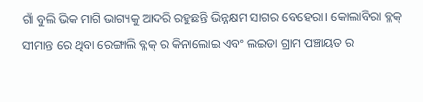ଗାଁ ବୁଲି ଭିକ ମାଗି ଭାଗ୍ୟକୁ ଆଦରି ରହୁଛନ୍ତି ଭିନ୍ନକ୍ଷମ ସାଗର ବେହେରା। କୋଲାବିରା ବ୍ଳକ୍ ସୀମାନ୍ତ ରେ ଥିବା ରେଙ୍ଗାଲି ବ୍ଳକ୍ ର କିନାଲୋଇ ଏବଂ ଲଇଡା ଗ୍ରାମ ପଞ୍ଚାୟତ ର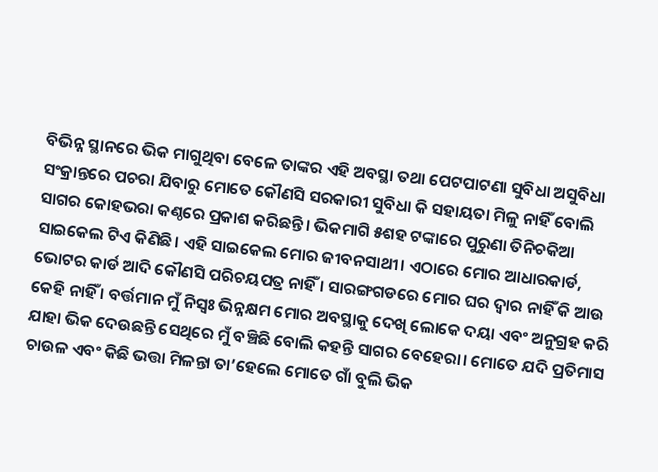ବିଭିନ୍ନ ସ୍ଥାନରେ ଭିକ ମାଗୁଥିବା ବେଳେ ତାଙ୍କର ଏହି ଅବସ୍ଥା ତଥା ପେଟପାଟଣା ସୁବିଧା ଅସୁବିଧା ସଂକ୍ରାନ୍ତରେ ପଚରା ଯିବାରୁ ମୋତେ କୌଣସି ସରକାରୀ ସୁବିଧା କି ସହାୟତା ମିଳୁ ନାହିଁ ବୋଲି ସାଗର କୋହଭରା କଣ୍ଠରେ ପ୍ରକାଶ କରିଛନ୍ତି। ଭିକମାଗି ୫ଶହ ଟଙ୍କାରେ ପୁରୁଣା ତିନିଚକିଆ ସାଇକେଲ ଟିଏ କିଣିଛି। ଏହି ସାଇକେଲ ମୋର ଜୀବନସାଥୀ। ଏଠାରେ ମୋର ଆଧାରକାର୍ଡ, ଭୋଟର କାର୍ଡ ଆଦି କୌଣସି ପରିଚୟପତ୍ର ନାହିଁ । ସାରଙ୍ଗଗଡରେ ମୋର ଘର ଦ୍ୱାର ନାହିଁ କି ଆଉ କେହି ନାହିଁ । ବର୍ତ୍ତମାନ ମୁଁ ନିସ୍ୱଃ ଭିନ୍ନକ୍ଷମ ମୋର ଅବସ୍ଥାକୁ ଦେଖି ଲୋକେ ଦୟା ଏବଂ ଅନୁଗ୍ରହ କରି ଯାହା ଭିକ ଦେଉଛନ୍ତି ସେଥିରେ ମୁଁ ବଞ୍ଚିଛି ବୋଲି କହନ୍ତି ସାଗର ବେହେରା। ମୋତେ ଯଦି ପ୍ରତିମାସ ଚାଉଳ ଏବଂ କିଛି ଭତ୍ତା ମିଳନ୍ତା ତା’ହେଲେ ମୋତେ ଗାଁ ବୁଲି ଭିକ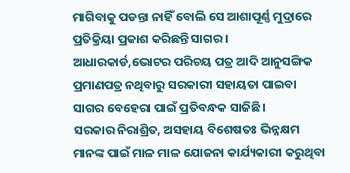ମାଗିବାକୁ ପଡନ୍ତା ନାହିଁ ବୋଲି ସେ ଆଶାପୂର୍ଣ୍ଣ ମୁଦ୍ରାରେ ପ୍ରତିକ୍ରିୟା ପ୍ରକାଶ କରିଛନ୍ତି ସାଗର । ଆଧାରକାର୍ଡ,ଭୋଟର ପରିଚୟ ପତ୍ର ଆଦି ଆନୁସଙ୍ଗିକ ପ୍ରମାଣପତ୍ର ନଥିବାରୁ ସରକାରୀ ସହାୟତା ପାଇବା ସାଗର ବେହେରା ପାଇଁ ପ୍ରତିବନ୍ଧକ ସାଜିଛି।
ସରକାର ନିରାଶ୍ରିତ, ଅସହାୟ ବିଶେଷତଃ ଭିନ୍ନକ୍ଷମ ମାନଙ୍କ ପାଇଁ ମାଳ ମାଳ ଯୋଜନା କାର୍ଯ୍ୟକାରୀ କରୁଥିବା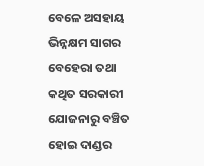ବେଳେ ଅସହାୟ ଭିନ୍ନକ୍ଷମ ସାଗର ବେହେରା ତଥା କଥିତ ସରକାରୀ ଯୋଜନାରୁ ବଞ୍ଚିତ ହୋଇ ଦାଣ୍ଡର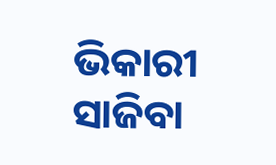ଭିକାରୀ ସାଜିବା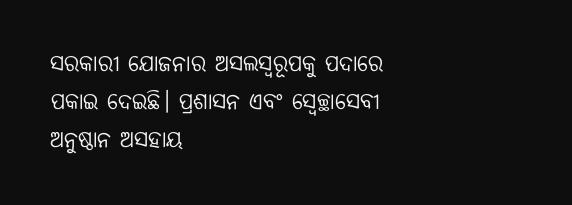ସରକାରୀ ଯୋଜନାର ଅସଲସ୍ୱରୂପକୁ ପଦାରେ ପକାଇ ଦେଇଛି। ପ୍ରଶାସନ ଏବଂ ସ୍ୱେଚ୍ଛାସେବୀ ଅନୁଷ୍ଠାନ ଅସହାୟ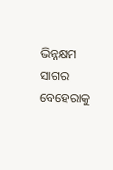ଭିନ୍ନକ୍ଷମ ସାଗର ବେହେରାକୁ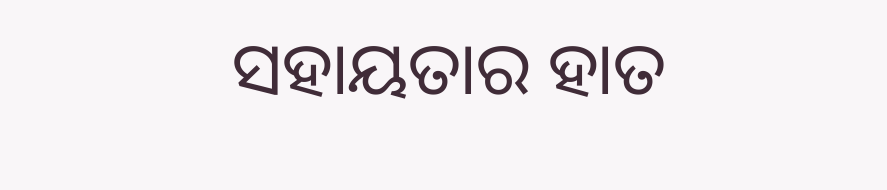ସହାୟତାର ହାତ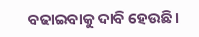ବଢାଇବାକୁ ଦାବି ହେଉଛି।